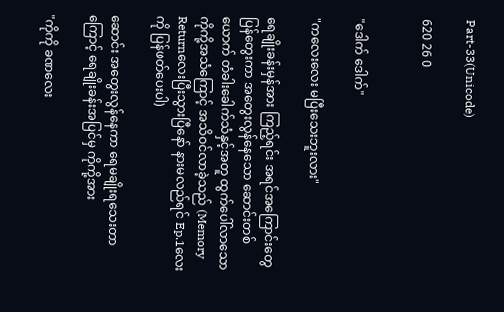Part-33(Unicode)

620 26 0


"ဒေါက် ဒေါက်"

"ကလေးလေး မပြီးသေးဘူးလား"

ရေချိုးခန်းမှန်အား ကြည့်ရင်း အရင်အကြောင်းတွေ ပြန်တွေးကာ အတွေးလွန်နေသော ဆောင်းတစ်ယောက် တံခါးခေါက်သံနှင့်အတူ ထွက်ပေါ်လာသော ကိုကို့အသံကြောင့် အသိဝင်လာခဲ့သည် (Memory Returnလေးပြီးသွားပြီနော် နားမလည်ရင် Ep.1လေးကို ပြန်ဖတ်ပေးပါ)

ဆောင်း အတွေးလွန်နေကာ ရေမချိုးရသေးတာကြောင့် ရေချိုးခန်းအပြင်မှ ကိုကို့အား

"ကိုကို ခဏလေး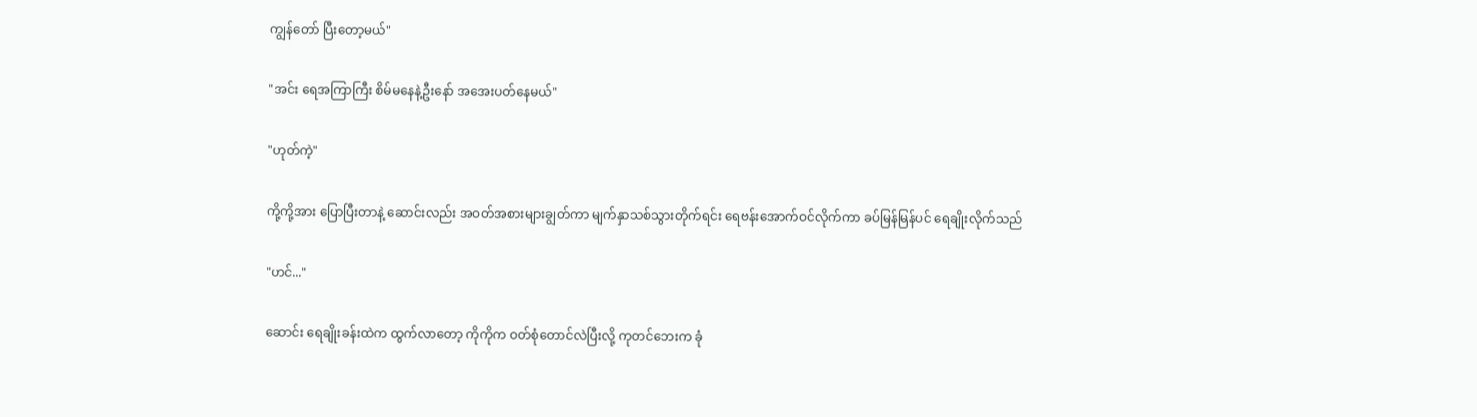ကျွန်တော် ပြီးတော့မယ်"

"အင်း ရေအကြာကြီး စိမ်မနေနဲ့ဦးနော် အအေးပတ်နေမယ်"

"ဟုတ်ကဲ့"

ကို့ကို့အား ပြောပြီးတာနဲ့ ဆောင်းလည်း အဝတ်အစားများချွတ်ကာ မျက်နှာသစ်သွားတိုက်ရင်း ရေဗန်းအောက်ဝင်လိုက်ကာ ခပ်မြန်မြန်ပင် ရေချိုးလိုက်သည်

"ဟင်..."

ဆောင်း ရေချိုးခန်းထဲက ထွက်လာတော့ ကိုကိုက ဝတ်စုံတောင်လဲပြီးလို့ ကုတင်ဘေးက ခုံ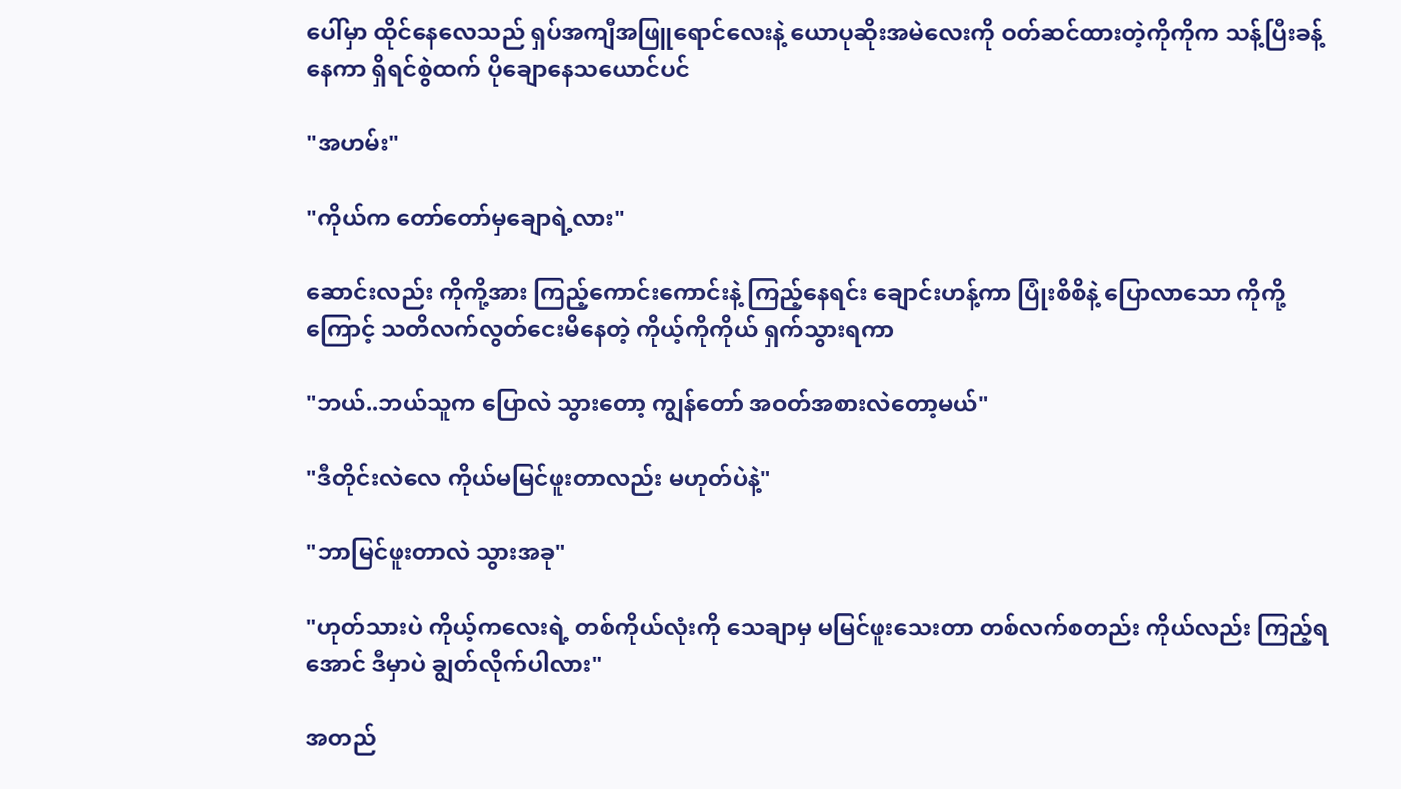ပေါ်မှာ ထိုင်နေလေသည် ရှပ်အကျီအဖြူရောင်လေးနဲ့ ယောပုဆိုးအမဲလေးကို ဝတ်ဆင်ထားတဲ့ကိုကိုက သန့်ပြီးခန့်နေကာ ရှိရင်စွဲထက် ပိုချောနေသယောင်ပင်

"အဟမ်း"

"ကိုယ်က တော်တော်မှချောရဲ့လား"

ဆောင်းလည်း ကိုကို့အား ကြည့်ကောင်းကောင်းနဲ့ ကြည့်နေရင်း ချောင်းဟန့်ကာ ပြုံးစိစိနဲ့ ပြောလာသော ကိုကို့ကြောင့် သတိလက်လွတ်ငေးမိနေတဲ့ ကိုယ့်ကိုကိုယ် ရှက်သွားရကာ

"ဘယ်..ဘယ်သူက ပြောလဲ သွားတော့ ကျွန်တော် အဝတ်အစားလဲတော့မယ်"

"ဒီတိုင်းလဲလေ ကိုယ်မမြင်ဖူးတာလည်း မဟုတ်ပဲနဲ့"

"ဘာမြင်ဖူးတာလဲ သွားအခု"

"ဟုတ်သားပဲ ကိုယ့်ကလေးရဲ့ တစ်ကိုယ်လုံးကို သေချာမှ မမြင်ဖူးသေးတာ တစ်လက်စတည်း ကိုယ်လည်း ကြည့်ရအောင် ဒီမှာပဲ ချွတ်လိုက်ပါလား"

အတည်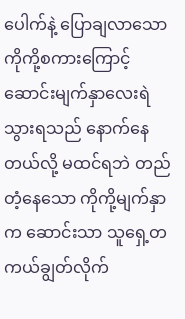ပေါက်နဲ့ ပြောချလာသော ကိုကို့စကားကြောင့် ဆောင်းမျက်နှာလေးရဲသွားရသည် နောက်နေတယ်လို့ မထင်ရဘဲ တည်တံ့နေသော ကိုကို့မျက်နှာက ဆောင်းသာ သူရှေ့တကယ်ချွတ်လိုက်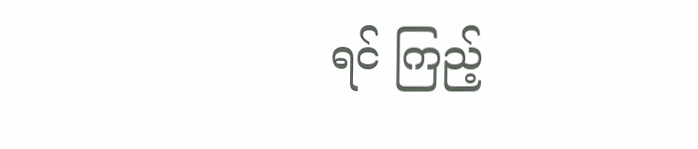ရင် ကြည့်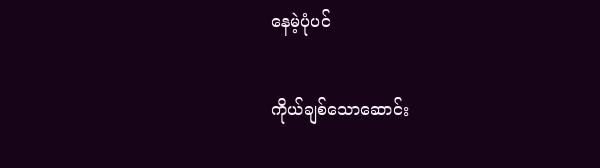နေမဲ့ပုံပင်

ကိုယ်ချစ်သောဆောင်း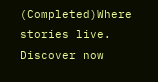(Completed)Where stories live. Discover now